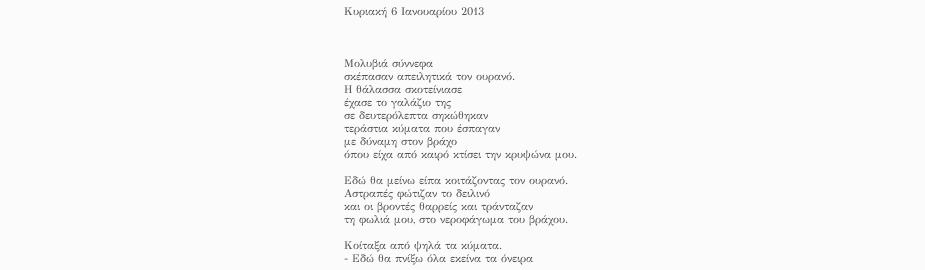Κυριακή 6 Ιανουαρίου 2013



Μολυβιά σύννεφα
σκέπασαν απειλητικά τον ουρανό.
Η θάλασσα σκοτείνιασε
έχασε το γαλάζιο της
σε δευτερόλεπτα σηκώθηκαν
τεράστια κύματα που έσπαγαν
με δύναμη στον βράχο
όπου είχα από καιρό κτίσει την κρυψώνα μου.

Εδώ θα μείνω είπα κοιτάζοντας τον ουρανό.
Αστραπές φώτιζαν το δειλινό
και οι βροντές θαρρείς και τράνταζαν
τη φωλιά μου, στο νεροφάγωμα του βράχου.

Κοίταξα από ψηλά τα κύματα.
- Εδώ θα πνίξω όλα εκείνα τα όνειρα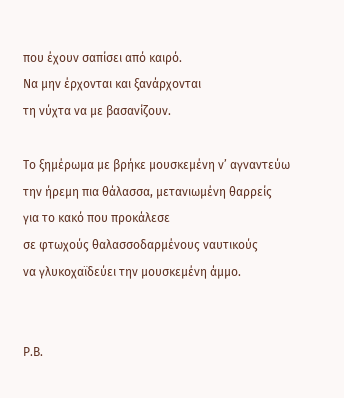που έχουν σαπίσει από καιρό.
Να μην έρχονται και ξανάρχονται
τη νύχτα να με βασανίζουν.

Το ξημέρωμα με βρήκε μουσκεμένη ν’ αγναντεύω
την ήρεμη πια θάλασσα, μετανιωμένη θαρρείς
για το κακό που προκάλεσε
σε φτωχούς θαλασσοδαρμένους ναυτικούς
να γλυκοχαϊδεύει την μουσκεμένη άμμο.


Ρ.Β.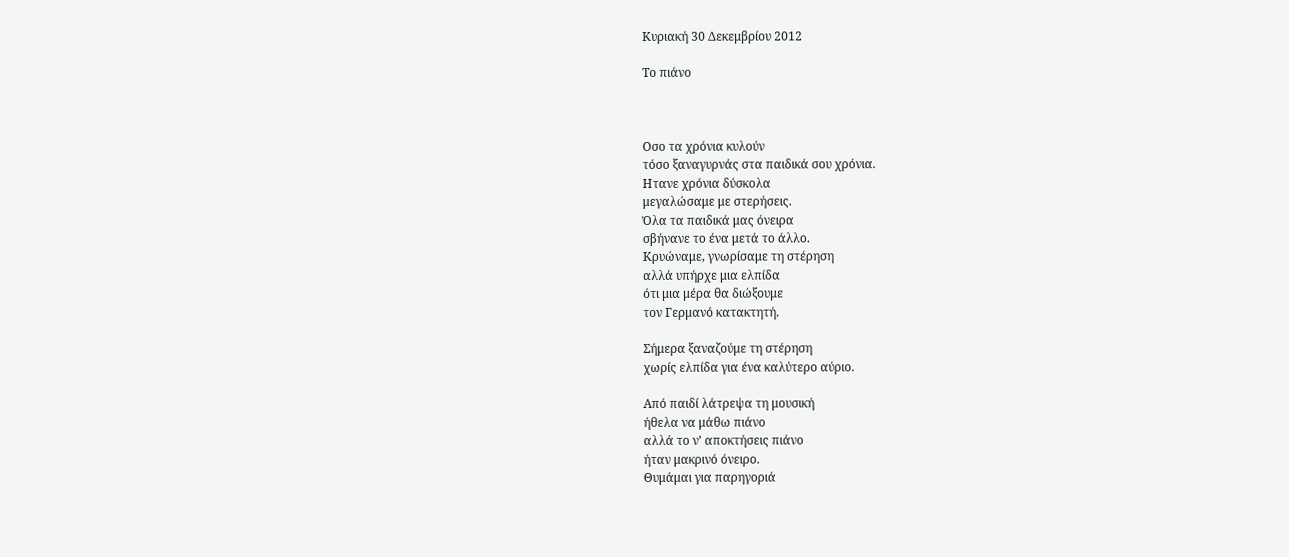Κυριακή 30 Δεκεμβρίου 2012

Το πιάνο



Οσο τα χρόνια κυλούν
τόσο ξαναγυρνάς στα παιδικά σου χρόνια.
Ητανε χρόνια δύσκολα
μεγαλώσαμε με στερήσεις.
Όλα τα παιδικά μας όνειρα
σβήνανε το ένα μετά το άλλο.
Κρυώναμε, γνωρίσαμε τη στέρηση
αλλά υπήρχε μια ελπίδα
ότι μια μέρα θα διώξουμε
τον Γερμανό κατακτητή.

Σήμερα ξαναζούμε τη στέρηση
χωρίς ελπίδα για ένα καλύτερο αύριο.

Από παιδί λάτρεψα τη μουσική
ήθελα να μάθω πιάνο
αλλά το ν’ αποκτήσεις πιάνο
ήταν μακρινό όνειρο.
Θυμάμαι για παρηγοριά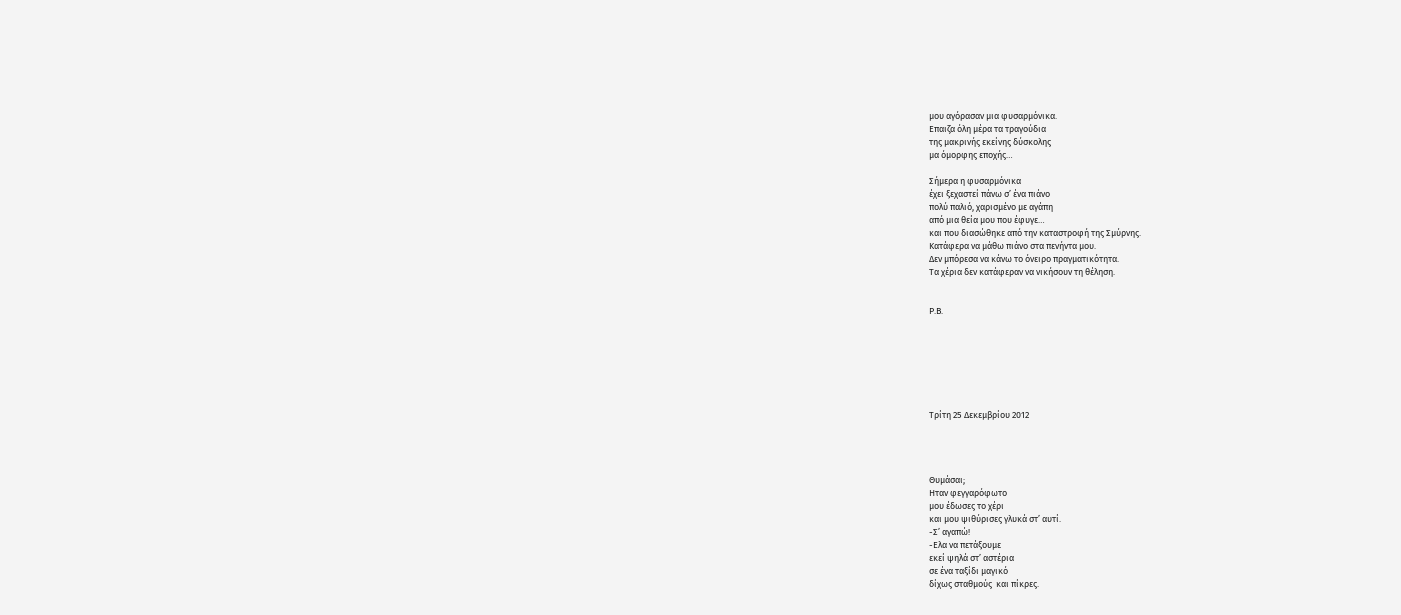μου αγόρασαν μια φυσαρμόνικα.
Επαιζα όλη μέρα τα τραγούδια
της μακρινής εκείνης δύσκολης
μα όμορφης εποχής…

Σήμερα η φυσαρμόνικα
έχει ξεχαστεί πάνω σ’ ένα πιάνο
πολύ παλιό, χαρισμένο με αγάπη
από μια θεία μου που έφυγε…
και που διασώθηκε από την καταστροφή της Σμύρνης.
Κατάφερα να μάθω πιάνο στα πενήντα μου.
Δεν μπόρεσα να κάνω το όνειρο πραγματικότητα.
Τα χέρια δεν κατάφεραν να νικήσουν τη θέληση.


Ρ.Β.







Τρίτη 25 Δεκεμβρίου 2012




Θυμάσαι;
Ηταν φεγγαρόφωτο
μου έδωσες το χέρι
και μου ψιθύρισες γλυκά στ’ αυτί.
-Σ’ αγαπώ!
-Ελα να πετάξουμε
εκεί ψηλά στ’ αστέρια
σε ένα ταξίδι μαγικό
δίχως σταθμούς  και πίκρες.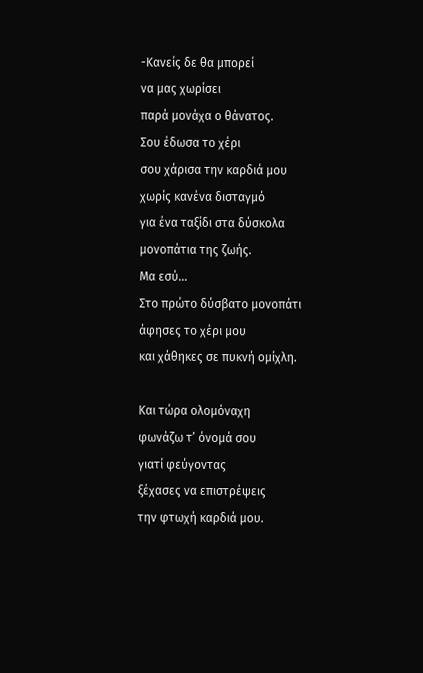-Κανείς δε θα μπορεί
να μας χωρίσει
παρά μονάχα ο θάνατος.
Σου έδωσα το χέρι
σου χάρισα την καρδιά μου
χωρίς κανένα δισταγμό
για ένα ταξίδι στα δύσκολα
μονοπάτια της ζωής.
Μα εσύ…
Στο πρώτο δύσβατο μονοπάτι
άφησες το χέρι μου
και χάθηκες σε πυκνή ομίχλη.

Και τώρα ολομόναχη
φωνάζω τ’ όνομά σου
γιατί φεύγοντας
ξέχασες να επιστρέψεις
την φτωχή καρδιά μου.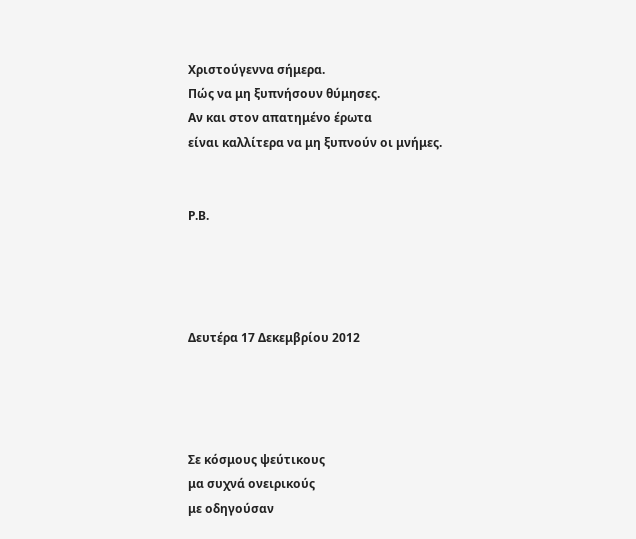Χριστούγεννα σήμερα.
Πώς να μη ξυπνήσουν θύμησες.
Αν και στον απατημένο έρωτα
είναι καλλίτερα να μη ξυπνούν οι μνήμες.


Ρ.Β.




Δευτέρα 17 Δεκεμβρίου 2012




Σε κόσμους ψεύτικους
μα συχνά ονειρικούς
με οδηγούσαν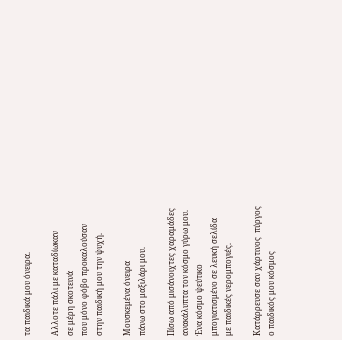τα παιδικά μου όνειρα.

Αλλοτε πάλι με καταδίωκαν
σε μέρη σκοτεινά
που μόνο φόβο προκαλούσαν
στην παιδική μου την ψυχή.

Μουσκεμένα όνειρα
πάνω στο μαξιλάρι μου.

Πίσω από μισάνοιχτες χαραμάδες
ανακάλυπτα τον κόσμο γύρω μου.
Ένα κόσμο ψεύτικο
μπογιατισμένο σε λευκή σελίδα
με παιδικές νερομπογιές.

Κατάρρευσε σαν χάρτινος  πύργος
ο παιδικός μου κόσμος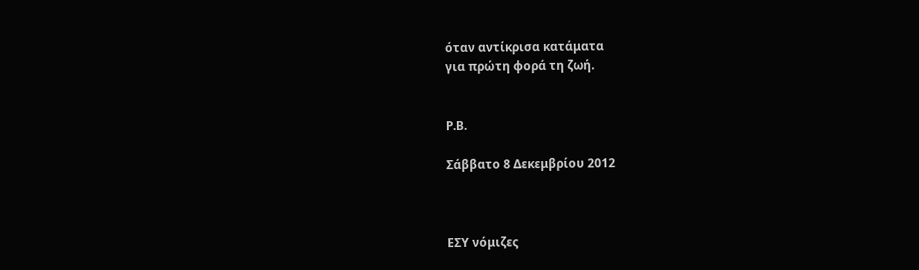όταν αντίκρισα κατάματα
για πρώτη φορά τη ζωή.


Ρ.Β.

Σάββατο 8 Δεκεμβρίου 2012



ΕΣΥ νόμιζες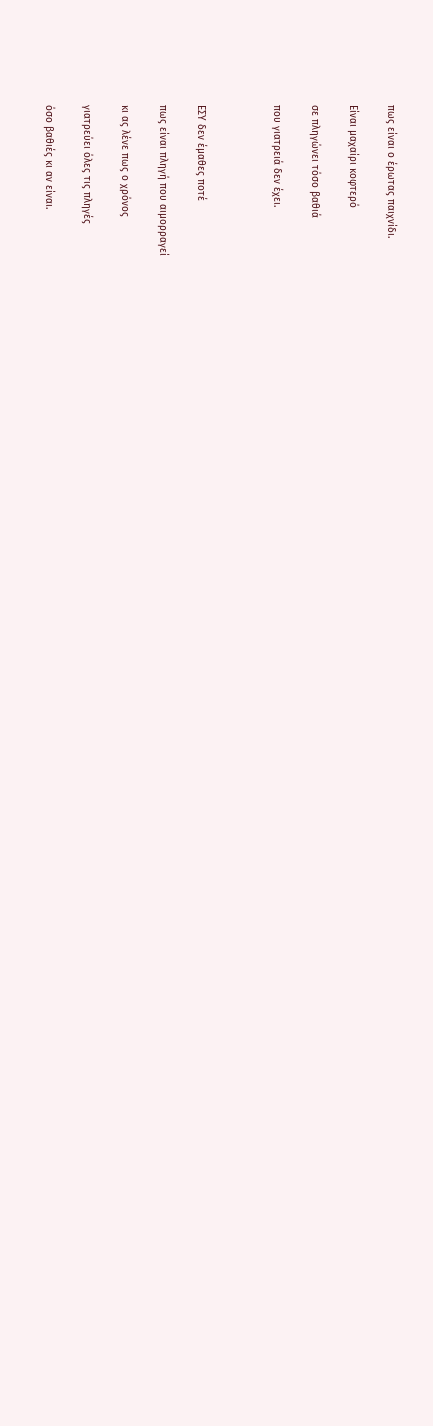πως είναι ο έρωτας παιχνίδι.

Είναι μαχαίρι κοφτερό

σε πληγώνει τόσο βαθιά

που γιατρειά δεν έχει.



ΕΣΥ δεν έμαθες ποτέ

πως είναι πληγή που αιμορραγεί

κι ας λένε πως ο χρόνος

γιατρεύει όλες τις πληγές

όσο βαθιές κι αν είναι.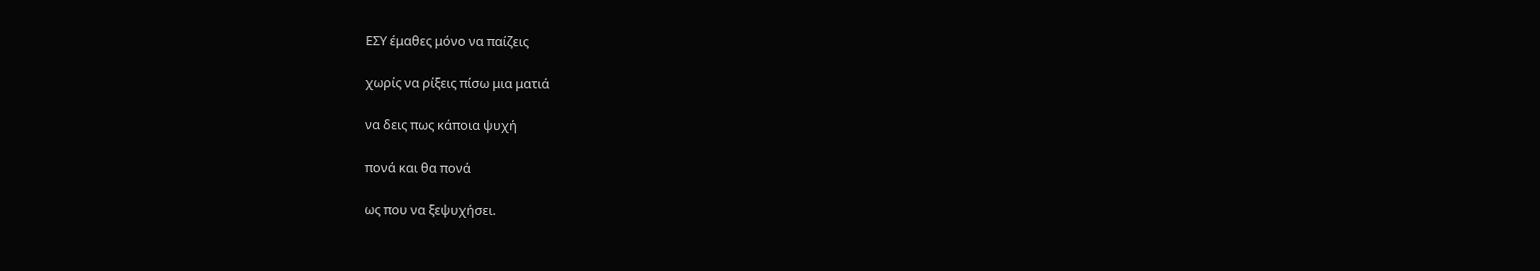ΕΣΥ έμαθες μόνο να παίζεις

χωρίς να ρίξεις πίσω μια ματιά

να δεις πως κάποια ψυχή

πονά και θα πονά

ως που να ξεψυχήσει.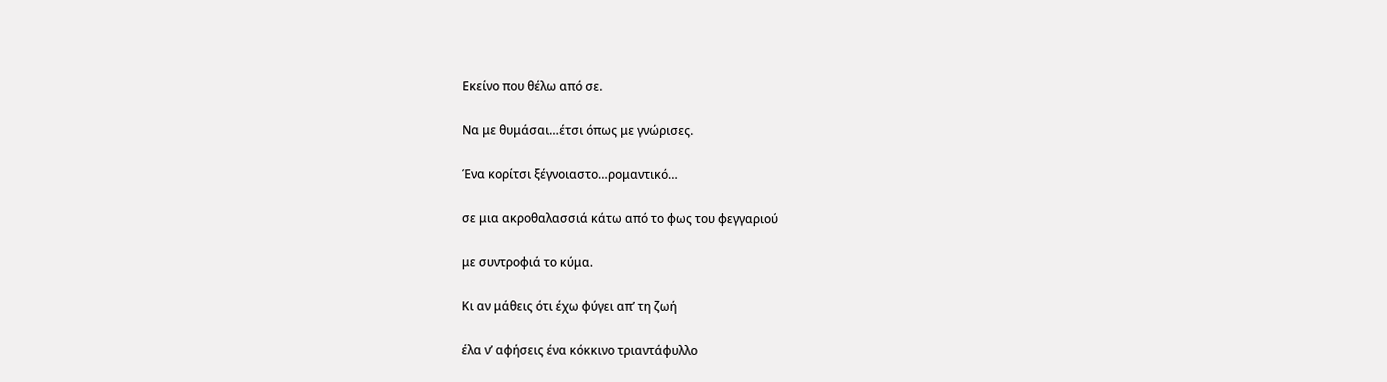Εκείνο που θέλω από σε.

Να με θυμάσαι…έτσι όπως με γνώρισες.

Ένα κορίτσι ξέγνοιαστο…ρομαντικό…

σε μια ακροθαλασσιά κάτω από το φως του φεγγαριού

με συντροφιά το κύμα.

Κι αν μάθεις ότι έχω φύγει απ’ τη ζωή

έλα ν’ αφήσεις ένα κόκκινο τριαντάφυλλο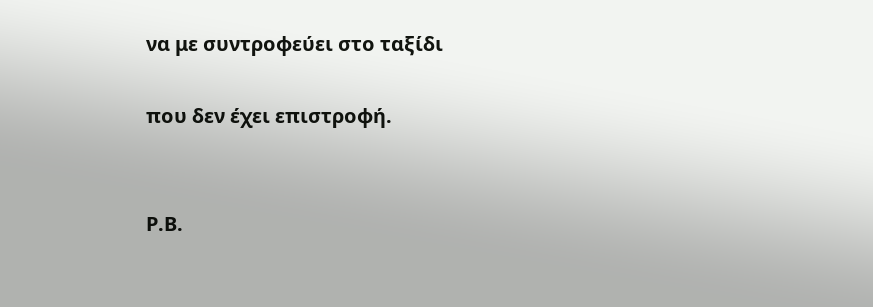να με συντροφεύει στο ταξίδι

που δεν έχει επιστροφή.


Ρ.Β.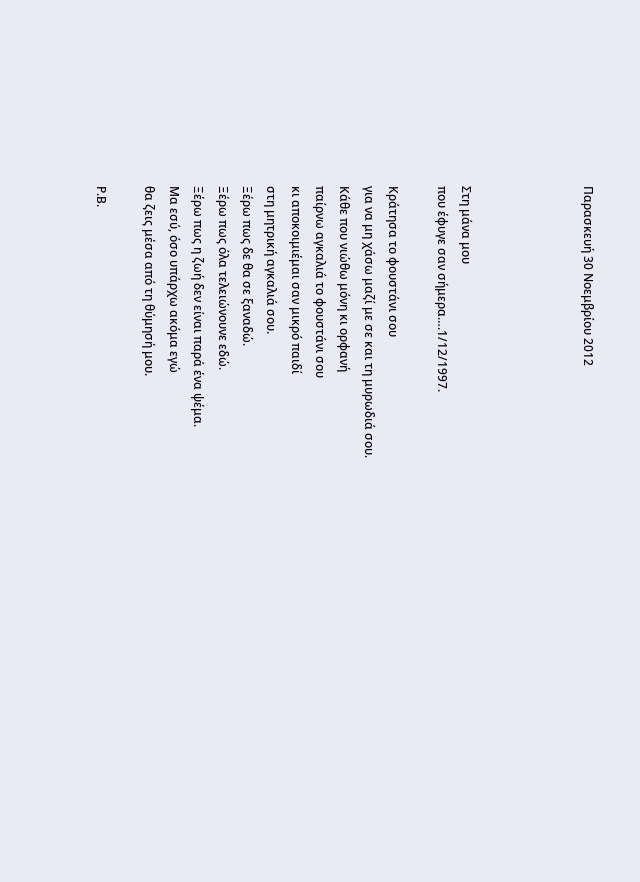Παρασκευή 30 Νοεμβρίου 2012




Στη μάνα μου
που έφυγε σαν σήμερα….1/12/1997.

Κράτησα το φουστάνι σου
για να μη χάσω μαζί με σε και τη μυρωδιά σου.
Κάθε που νιώθω μόνη κι ορφανή
παίρνω αγκαλιά το φουστάνι σου
κι αποκοιμιέμαι σαν μικρό παιδί
στη μητρική αγκαλιά σου.
Ξέρω πως δε θα σε ξαναδώ.
Ξέρω πως όλα τελειώνουνε εδώ.
Ξέρω πως η ζωή δεν είναι παρά ένα ψέμα.
Μα εσύ, όσο υπάρχω ακόμα εγώ
θα ζεις μέσα από τη θύμησή μου.

Ρ.Β.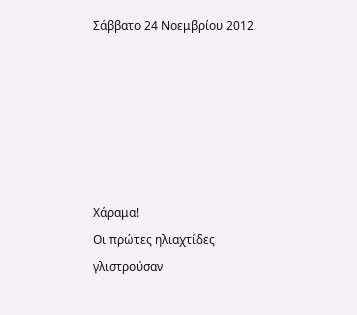Σάββατο 24 Νοεμβρίου 2012






Χάραμα!
Οι πρώτες ηλιαχτίδες
γλιστρούσαν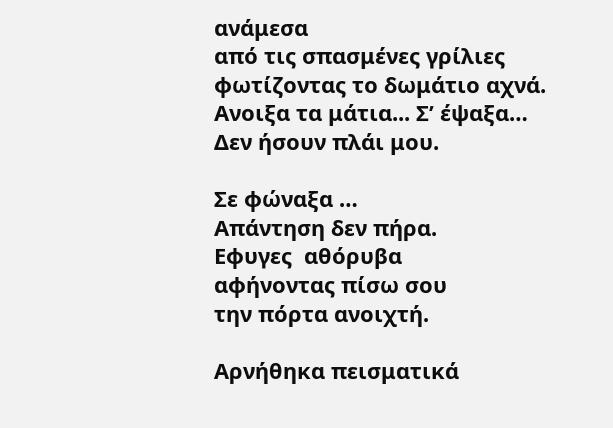ανάμεσα
από τις σπασμένες γρίλιες
φωτίζοντας το δωμάτιο αχνά.
Ανοιξα τα μάτια... Σ’ έψαξα…
Δεν ήσουν πλάι μου.

Σε φώναξα …
Απάντηση δεν πήρα.
Εφυγες  αθόρυβα
αφήνοντας πίσω σου
την πόρτα ανοιχτή.

Αρνήθηκα πεισματικά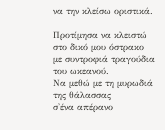να την κλείσω οριστικά.

Προτίμησα να κλειστώ
στο δικό μου όστρακο
με συντροφιά τραγούδια του ωκεανού.
Να μεθώ με τη μυρωδιά της θάλασσας
σ'ένα απέρανο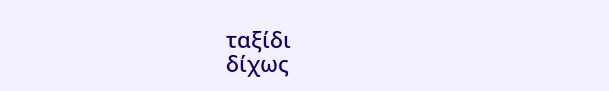ταξίδι
δίχως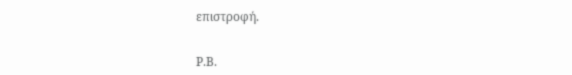επιστροφή.


Ρ.Β.